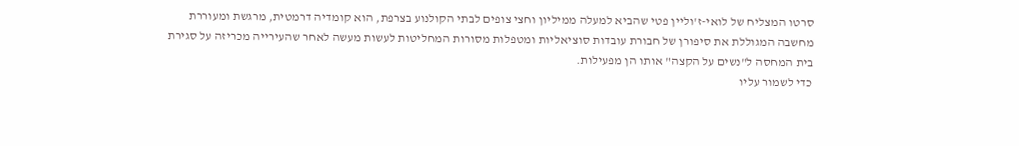סרטו המצליח של לואי-ז'וליין פטי שהביא למעלה ממיליון וחצי צופים לבתי הקולנוע בצרפת, הוא קומדיה דרמטית, מרגשת ומעוררת מחשבה המגוללת את סיפורן של חבורת עובדות סוציאליות ומטפלות מסורות המחליטות לעשות מעשה לאחר שהעירייה מכריזה על סגירת בית המחסה ל"נשים על הקצה" אותו הן מפעילות.
כדי לשמור עליו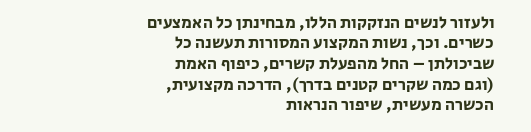ולעזור לנשים הנזקקות הללו, מבחינתן כל האמצעים כשרים. וכך, נשות המקצוע המסורות תעשנה כל שביכולתן – החל מהפעלת קשרים, כיפוף האמת (וגם כמה שקרים קטנים בדרך), הדרכה מקצועית, הכשרה מעשית, שיפור הנראות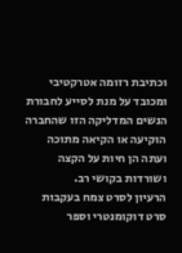וכתיבת רזומה אטרקטיבי ומכובד על מנת לסייע לחבורת הנשים המדליקה הזו שהחברה הוקיעה או הקיאה מתוכה ועתה הן חיות על הקצה ושורדות בקושי רב.
הרעיון לסרט צמח בעקבות סרט דוקומנטרי וספר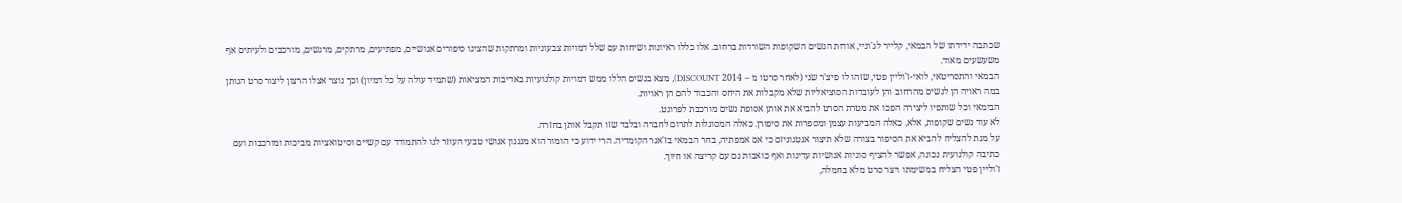שכתבה ידידתו של הבמאי, קלייר לג'וניי, אודות הנשים השקופות השורדות ברחוב. אלו כללו ראיונות ושיחות עם שלל דמויות צבעוניות ומרתקות שהציגו סיפורים אנושיים, מפתיעים, מרתקים, מרגשים, מורכבים ולעיתים אף משעשעים מאוד.
הבמאי והתסריטאי, לואי-ז'וליין פטי, שזהו לו פיצ'ר שני (לאחר סרטו מ – 2014 DISCOUNT), מצא בנשים הללו ממש דמויות קולנועיות באדיבות המציאות (שתמיד עולה על כל דמיון) וכך נוצר אצלו הרצון ליצור סרט הנותן במה ראויה הן לנשים מהרחוב והן לעובדות הסוציאליות שלא מקבלות את היחס והכבוד להם הן ראויות.
הבימאי וכל שותפיו ליצירה הפכו את מטרת הסרט להביא את אותן אסופת נשים מורכבת לפרונט.
לא עוד נשים שקופות, אלא, כאלה המביעות עצמן ומספרות את סיפורן. כאלה המסוגלות לתרום לחברה ובלבד שזו תקבל אותן בחזרה.
על מנת להצליח להביא את הסיפור בצורה שלא תיצור אנטגוניזם כי אם אמפתיה, בחר הבמאי בז'אנר הקומדיה. הרי ידוע כי הומור הוא מנגנון אנושי טבעי העוזר לנו להתמודד עם קשיים וסיטואציות מביכות ומורכבות ועם כתיבה קולנועית נכונה, אפשר להציף סוגיות אנושיות עדינות ואף כואבות גם עם קריצה או חיוך.
ז'וליין פטי הצליח במשימתו ויצר סרט מלא בחמלה,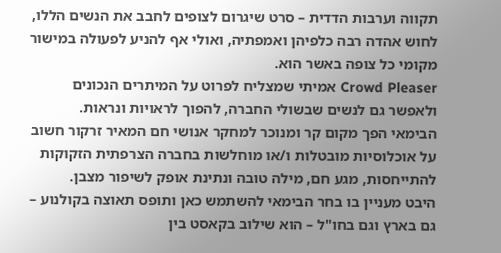תקווה וערבות הדדית – סרט שיגרום לצופים לחבב את הנשים הללו, לחוש אהדה רבה כלפיהן ואמפתיה, ואולי אף להניע לפעולה במישור מקומי כל צופה באשר הוא.
Crowd Pleaser אמיתי שמצליח לפרוט על המיתרים הנכונים ולאפשר גם לנשים שבשולי החברה, להפוך לראויות ונראות.
הבימאי הפך מקום קר ומנוכר למחקר אנושי חם המאיר זרקור חשוב על אוכלוסיות מובטלות ו/או מוחלשות בחברה הצרפתית הזקוקות להתייחסות, מגע חם, מילה טובה ונתינת אופק לשיפור מצבן.
היבט מעניין בו בחר הבימאי להשתמש כאן ותופס תאוצה בקולנוע – גם בארץ וגם בחו"ל – הוא שילוב בקאסט בין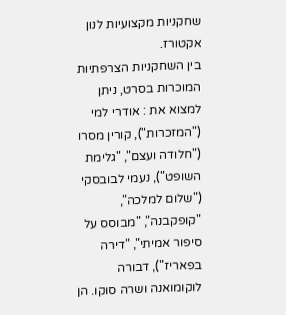שחקניות מקצועיות לנון אקטורז.
בין השחקניות הצרפתיות המוכרות בסרט, ניתן למצוא את : אודרי למי ("המזכרות"), קורין מסרו ("חלודה ועצם", "גלימת השופט"), נעמי לבובסקי ("שלום למלכה", "קופקבנה", "מבוסס על סיפור אמיתי", "דירה בפאריז"), דבורה לוקומואנה ושרה סוקו. הן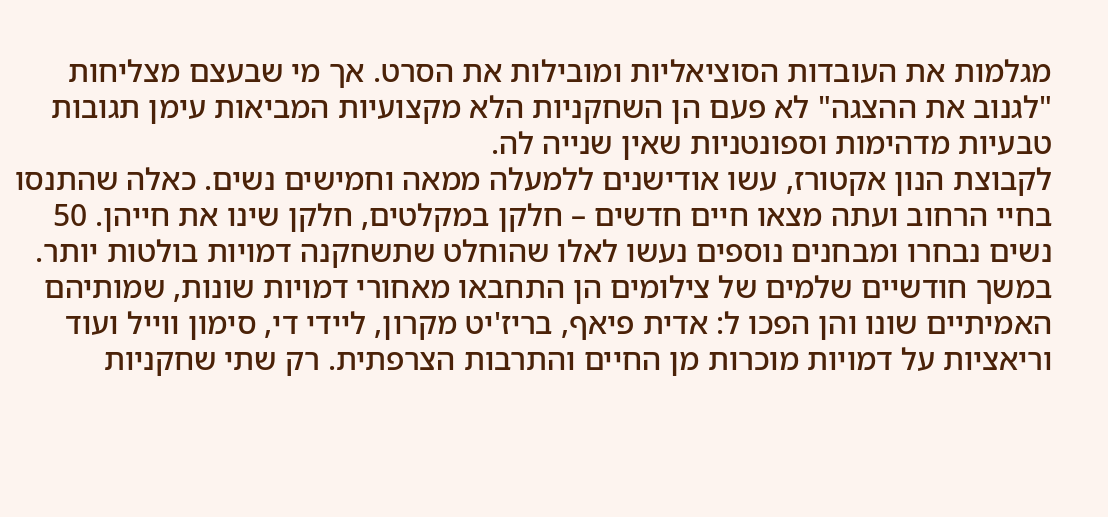מגלמות את העובדות הסוציאליות ומובילות את הסרט. אך מי שבעצם מצליחות "לגנוב את ההצגה" לא פעם הן השחקניות הלא מקצועיות המביאות עימן תגובות טבעיות מדהימות וספונטניות שאין שנייה לה.
לקבוצת הנון אקטורז, עשו אודישנים ללמעלה ממאה וחמישים נשים. כאלה שהתנסו בחיי הרחוב ועתה מצאו חיים חדשים – חלקן במקלטים, חלקן שינו את חייהן. 50 נשים נבחרו ומבחנים נוספים נעשו לאלו שהוחלט שתשחקנה דמויות בולטות יותר.
במשך חודשיים שלמים של צילומים הן התחבאו מאחורי דמויות שונות, שמותיהם האמיתיים שונו והן הפכו ל: אדית פיאף, בריז'יט מקרון, ליידי די, סימון ווייל ועוד וריאציות על דמויות מוכרות מן החיים והתרבות הצרפתית. רק שתי שחקניות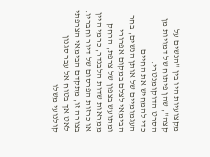מקצועיות היו בין "הנשים על קצה", שהן פיתוח של דמויות מן הסרט הדוקומנטרי.
כדי להמחיש את החיים העגמומיים של אותן הנשים, בחר הבימאי לצלם במקום אפרורי ומתועש בצפון של צרפת, הרחק ממראות שדות הלבנדר, כרמי היין או כרזות הפרסום של דיור וחבריו.
בצורה זו, מתקדם הבימאי הצרפתי לאט אך בטוח אל עבר סגנון קולנועי משלו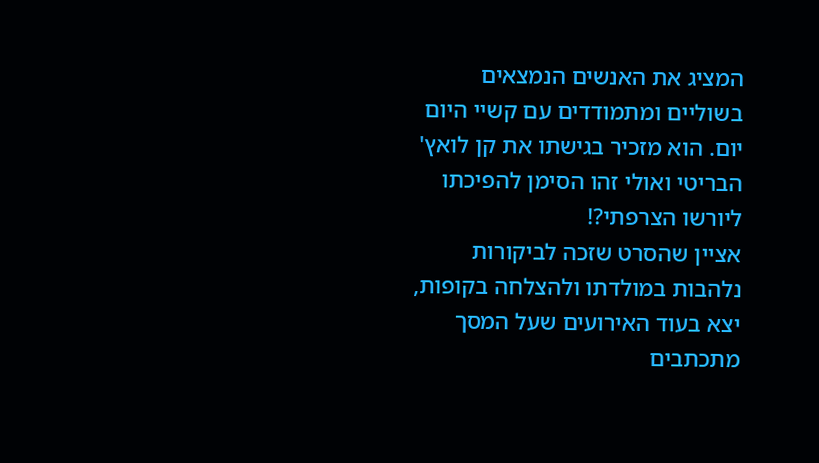המציג את האנשים הנמצאים בשוליים ומתמודדים עם קשיי היום יום. הוא מזכיר בגישתו את קן לואץ' הבריטי ואולי זהו הסימן להפיכתו ליורשו הצרפתי?!
אציין שהסרט שזכה לביקורות נלהבות במולדתו ולהצלחה בקופות, יצא בעוד האירועים שעל המסך מתכתבים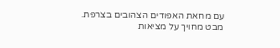עם מחאת האפודים הצהובים בצרפת.
מבט מחויך על מציאות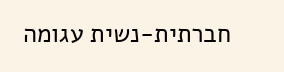חברתית-נשית עגומה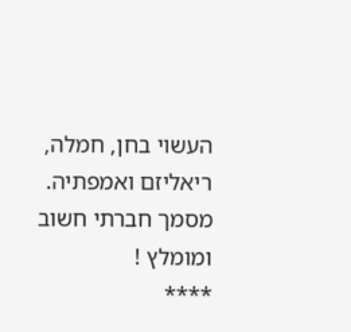העשוי בחן, חמלה, ריאליזם ואמפתיה. מסמך חברתי חשוב ומומלץ !
****